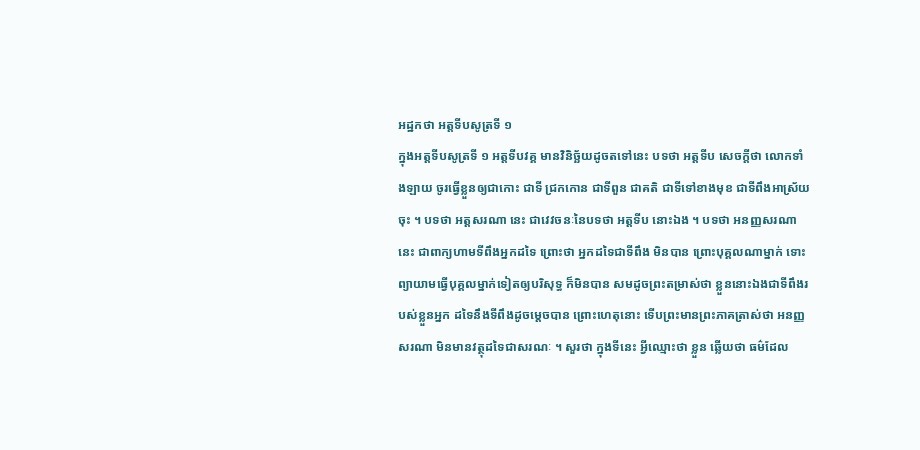អដ្ឋកថា អត្តទីបសូត្រទី ១
ក្នុងអត្តទីបសូត្រទី ១ អត្តទីបវគ្គ មានវិនិច្ឆ័យដូចតទៅនេះ បទថា អត្តទីប សេចក្តីថា លោកទាំងឡាយ ចូរធ្វើខ្លួនឲ្យជាកោះ ជាទី ជ្រកកោន ជាទីពួន ជាគតិ ជាទីទៅខាងមុខ ជាទីពឹងអាស្រ័យចុះ ។ បទថា អត្តសរណា នេះ ជាវេវចនៈនៃបទថា អត្តទីប នោះឯង ។ បទថា អនញ្ញសរណា នេះ ជាពាក្យហាមទីពឹងអ្នកដទៃ ព្រោះថា អ្នកដទៃជាទីពឹង មិនបាន ព្រោះបុគ្គលណាម្នាក់ ទោះព្យាយាមធ្វើបុគ្គលម្នាក់ទៀតឲ្យបរិសុទ្ធ ក៏មិនបាន សមដូចព្រះតម្រាស់ថា ខ្លួននោះឯងជាទីពឹងរបស់ខ្លួនអ្នក ដទៃនឹងទីពឹងដូចម្តេចបាន ព្រោះហេតុនោះ ទើបព្រះមានព្រះភាគត្រាស់ថា អនញ្ញសរណា មិនមានវត្ថុដទៃជាសរណៈ ។ សួរថា ក្នុងទីនេះ អ្វីឈ្មោះថា ខ្លួន ឆ្លើយថា ធម៌ដែល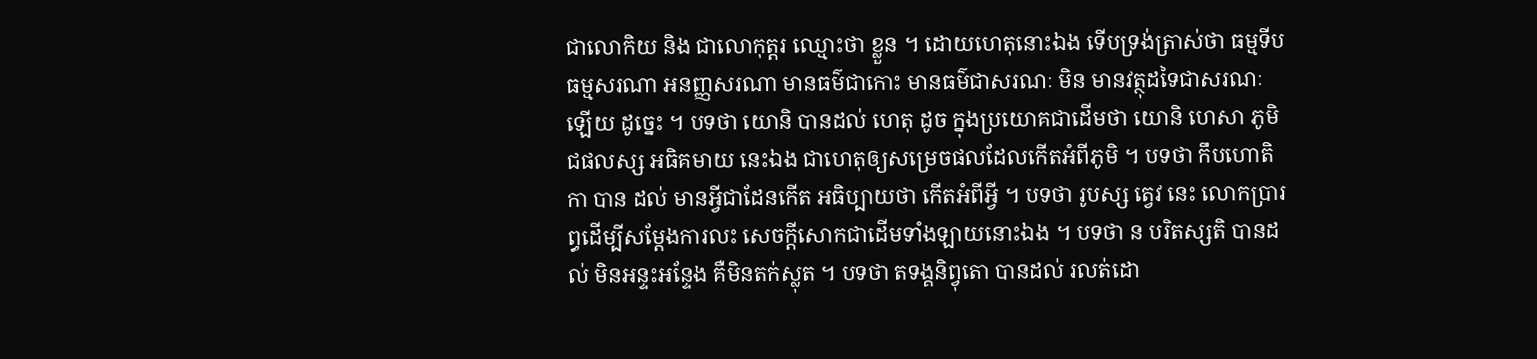ជាលោកិយ និង ជាលោកុត្តរ ឈ្មោះថា ខ្លួន ។ ដោយហេតុនោះឯង ទើបទ្រង់ត្រាស់ថា ធម្មទីប ធម្មសរណា អនញ្ញសរណា មានធម៌ជាកោះ មានធម៌ជាសរណៈ មិន មានវត្ថុដទៃជាសរណៈឡើយ ដូច្នេះ ។ បទថា យោនិ បានដល់ ហេតុ ដូច ក្នុងប្រយោគជាដើមថា យោនិ ហេសា ភូមិជផលស្ស អធិគមាយ នេះឯង ជាហេតុឲ្យសម្រេចផលដែលកើតអំពីភូមិ ។ បទថា កឹបហោតិកា បាន ដល់ មានអ្វីជាដែនកើត អធិប្បាយថា កើតអំពីអ្វី ។ បទថា រូបស្ស ត្វេវ នេះ លោកប្រារព្ធដើម្បីសម្តែងការលះ សេចក្តីសោកជាដើមទាំងឡាយនោះឯង ។ បទថា ន បរិតស្សតិ បានដល់ មិនអន្ទះអន្ទែង គឺមិនតក់ស្លុត ។ បទថា តទង្គនិព្វុតោ បានដល់ រលត់ដោ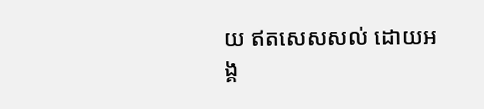យ ឥតសេសសល់ ដោយអង្គ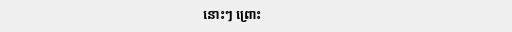នោះៗ ព្រោះ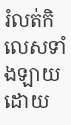រំលត់កិលេសទាំងឡាយដោយ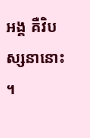អង្គ គឺវិបស្សនានោះ ។